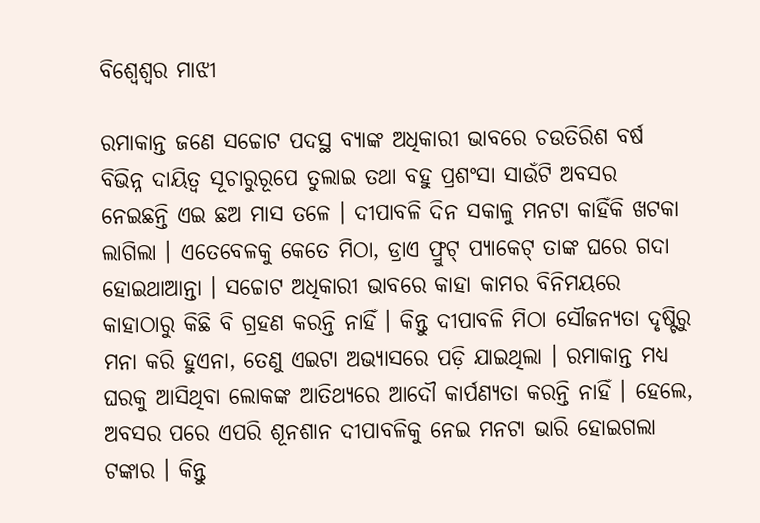ବିଶ୍ଵେଶ୍ଵର ମାଝୀ

ରମାକାନ୍ତ ଜଣେ ସଚ୍ଚୋଟ ପଦସ୍ଥ ବ୍ୟାଙ୍କ ଅଧିକାରୀ ଭାବରେ ଚଉତିରିଶ ବର୍ଷ ବିଭିନ୍ନ ଦାୟିତ୍ଵ ସୂଚାରୁରୂପେ ତୁଲାଇ ତଥା ବହୁ ପ୍ରଶଂସା ସାଉଁଟି ଅବସର ନେଇଛନ୍ତି ଏଇ ଛଅ ମାସ ତଳେ । ଦୀପାବଳି ଦିନ ସକାଳୁ ମନଟା କାହିଁକି ଖଟକା ଲାଗିଲା । ଏତେବେଳକୁ କେତେ ମିଠା, ଡ୍ରାଏ ଫ୍ରୁଟ୍ ପ୍ୟାକେଟ୍ ତାଙ୍କ ଘରେ ଗଦା ହୋଇଥାଆନ୍ତା । ସଚ୍ଚୋଟ ଅଧିକାରୀ ଭାବରେ କାହା କାମର ବିନିମୟରେ କାହାଠାରୁ କିଛି ବି ଗ୍ରହଣ କରନ୍ତି ନାହିଁ । କିନ୍ତୁ ଦୀପାବଳି ମିଠା ସୌଜନ୍ୟତା ଦୃଷ୍ଟିରୁ ମନା କରି ହୁଏନା, ତେଣୁ ଏଇଟା ଅଭ୍ୟାସରେ ପଡ଼ି ଯାଇଥିଲା । ରମାକାନ୍ତ ମଧ୍ୟ ଘରକୁ ଆସିଥିବା ଲୋକଙ୍କ ଆତିଥ୍ୟରେ ଆଦୌ କାର୍ପଣ୍ୟତା କରନ୍ତି ନାହିଁ । ହେଲେ, ଅବସର ପରେ ଏପରି ଶୂନଶାନ ଦୀପାବଳିକୁ ନେଇ ମନଟା ଭାରି ହୋଇଗଲା ଟଙ୍କାର । କିନ୍ତୁ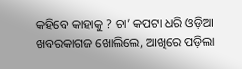କହିବେ କାହାକୁ ? ଚା’ କପଟା ଧରି ଓଡ଼ିଆ ଖବରକାଗଜ ଖୋଲିଲେ, ଆଖିରେ ପଡ଼ିଲା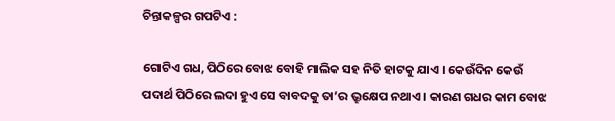ଚିନ୍ତାକଳ୍ପର ଗପଟିଏ :

ଗୋଟିଏ ଗଧ, ପିଠିରେ ବୋଝ ବୋହି ମାଲିକ ସହ ନିତି ହାଟକୁ ଯାଏ । କେଉଁଦିନ କେଉଁ ପଦାର୍ଥ ପିଠିରେ ଲଦା ହୁଏ ସେ ବାବଦକୁ ତା’ର ଭ୍ରୁକ୍ଷେପ ନଥାଏ । କାରଣ ଗଧର କାମ ବୋଝ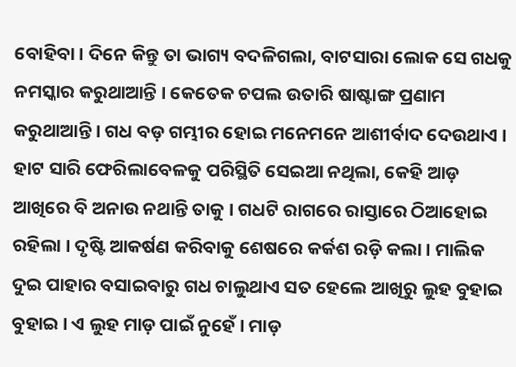ବୋହିବା । ଦିନେ କିନ୍ତୁ ତା ଭାଗ୍ୟ ବଦଳିଗଲା, ବାଟସାରା ଲୋକ ସେ ଗଧକୁ ନମସ୍କାର କରୁଥାଆନ୍ତି । କେତେକ ଚପଲ ଉତାରି ଷାଷ୍ଟାଙ୍ଗ ପ୍ରଣାମ କରୁଥାଆନ୍ତି । ଗଧ ବଡ଼ ଗମ୍ଭୀର ହୋଇ ମନେମନେ ଆଶୀର୍ବାଦ ଦେଉଥାଏ । ହାଟ ସାରି ଫେରିଲାବେଳକୁ ପରିସ୍ଥିତି ସେଇଆ ନଥିଲା, କେହି ଆଡ଼ ଆଖିରେ ବି ଅନାଉ ନଥାନ୍ତି ତାକୁ । ଗଧଟି ରାଗରେ ରାସ୍ତାରେ ଠିଆହୋଇ ରହିଲା । ଦୃଷ୍ଟି ଆକର୍ଷଣ କରିବାକୁ ଶେଷରେ କର୍କଶ ରଡ଼ି କଲା । ମାଲିକ ଦୁଇ ପାହାର ବସାଇବାରୁ ଗଧ ଚାଲୁଥାଏ ସତ ହେଲେ ଆଖିରୁ ଲୁହ ବୁହାଇ ବୁହାଇ । ଏ ଲୁହ ମାଡ଼ ପାଇଁ ନୁହେଁ । ମାଡ଼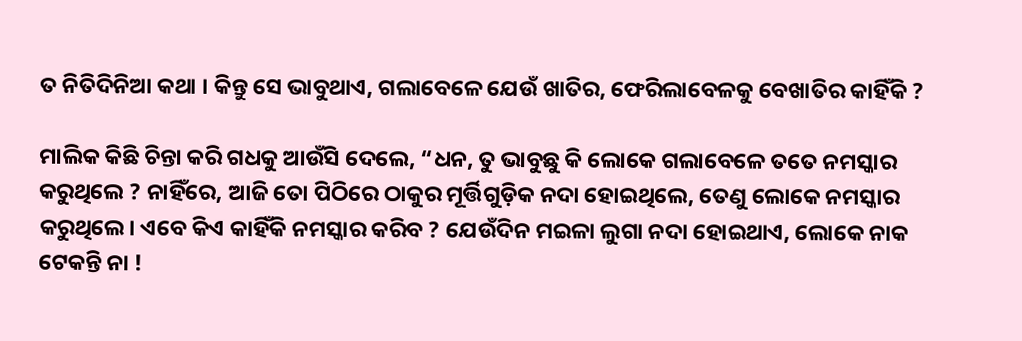ତ ନିତିଦିନିଆ କଥା । କିନ୍ତୁ ସେ ଭାବୁଥାଏ, ଗଲାବେଳେ ଯେଉଁ ଖାତିର, ଫେରିଲାବେଳକୁ ବେଖାତିର କାହିଁକି ?

ମାଲିକ କିଛି ଚିନ୍ତା କରି ଗଧକୁ ଆଉଁସି ଦେଲେ, “ଧନ, ତୁ ଭାବୁଛୁ କି ଲୋକେ ଗଲାବେଳେ ତତେ ନମସ୍କାର କରୁଥିଲେ ? ନାହିଁରେ, ଆଜି ତୋ ପିଠିରେ ଠାକୁର ମୂର୍ତ୍ତିଗୁଡ଼ିକ ନଦା ହୋଇଥିଲେ, ତେଣୁ ଲୋକେ ନମସ୍କାର କରୁଥିଲେ। ଏବେ କିଏ କାହିଁକି ନମସ୍କାର କରିବ ? ଯେଉଁଦିନ ମଇଳା ଲୁଗା ନଦା ହୋଇଥାଏ, ଲୋକେ ନାକ ଟେକନ୍ତି ନା !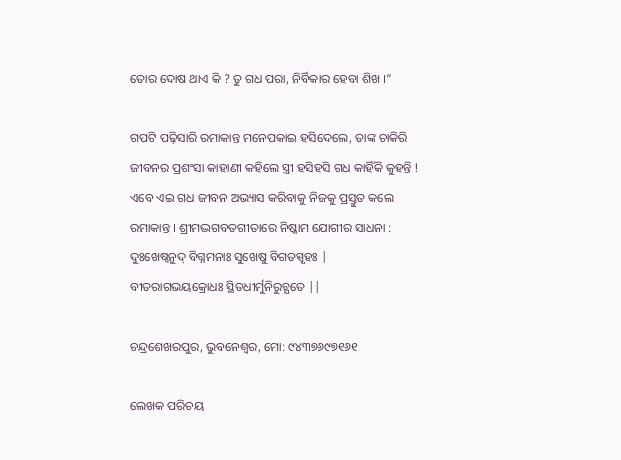ତୋର ଦୋଷ ଥାଏ କି ? ତୁ ଗଧ ପରା, ନିର୍ବିକାର ହେବା ଶିଖ ।”

ଗପଟି ପଢ଼ିସାରି ରମାକାନ୍ତ ମନେପକାଇ ହସିଦେଲେ, ତାଙ୍କ ଚାକିରି ଜୀବନର ପ୍ରଶଂସା କାହାଣୀ କହିଲେ ସ୍ତ୍ରୀ ହସିହସି ଗଧ କାହିଁକି କୁହନ୍ତି ! ଏବେ ଏଇ ଗଧ ଜୀବନ ଅଭ୍ୟାସ କରିବାକୁ ନିଜକୁ ପ୍ରସ୍ତୁତ କଲେ ରମାକାନ୍ତ । ଶ୍ରୀମଦ୍ଭଗବତଗୀତାରେ ନିଷ୍କାମ ଯୋଗୀର ସାଧନା :
ଦୁଃଖେଷ୍ଵନୁଦ୍ ବିଗ୍ନମନାଃ ସୁଖେଷୁ ବିଗତସ୍ପୃହଃ | ବୀତରାଗଭୟକ୍ରୋଧଃ ସ୍ଥିତଧୀର୍ମୁନିରୁଚ୍ଯତେ ||

ଚନ୍ଦ୍ରଶେଖରପୁର, ଭୁବନେଶ୍ୱର, ମୋ: ୯୪୩୭୬୯୭୧୬୧

ଲେଖକ ପରିଚୟ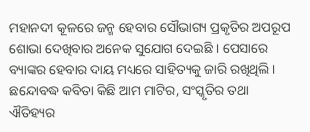ମହାନଦୀ କୂଳରେ ଜନ୍ମ ହେବାର ସୌଭାଗ୍ୟ ପ୍ରକୃତିର ଅପରୂପ ଶୋଭା ଦେଖିବାର ଅନେକ ସୁଯୋଗ ଦେଇଛି । ପେସାରେ ବ୍ୟାଙ୍କର ହେବାର ଦାୟ ମଧ୍ୟରେ ସାହିତ୍ୟକୁ ଜାରି ରଖିଥିଲି ।  ଛନ୍ଦୋବଦ୍ଧ କବିତା କିଛି ଆମ ମାଟିର, ସଂସ୍କୃତିର ତଥା ଐତିହ୍ୟର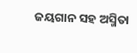ଜୟଗାନ ସହ ଅସ୍ମିତା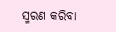ସ୍ମରଣ କରିବା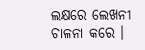ଲକ୍ଷରେ ଲେଖନୀ ଚାଳନା କରେ ।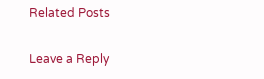Related Posts

Leave a Reply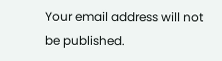Your email address will not be published.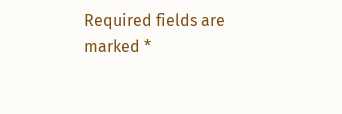Required fields are marked *